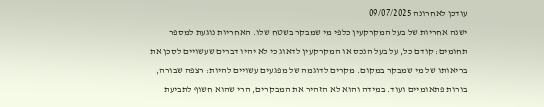עודכן לאחרונה 09/07/2025
ישנה אחריות של בעל המקרקעין כלפי מי שמבקר בשטח שלו. האחריות נוגעת למספר תחומים: קודם כל, על בעל הנכס או המקרקעין לדאוג כי לא יהיו דברים שעשויים לסכן את בריאותו של מי שמבקר במקום. מקרים לדוגמה של מפגעים עשויים להיות: רצפה שבורה, בורות פתאומיים ועוד. במידה והוא לא הזהיר את המבקרים, הרי שהוא חשוף לתביעת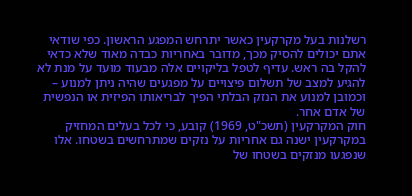רשלנות בעל מקרקעין כאשר יתרחש המפגע הראשון. כפי שודאי אתם יכולים להסיק מכך, מדובר באחריות כבדה מאוד שלא כדאי להקל בה ראש. עדיף לטפל בליקויים אלה מבעוד מועד על מנת לא להגיע למצב של תשלום פיצויים על מפגעים שהיה ניתן למנוע – וכמובן למנוע את הנזק הבלתי הפיך לבריאותו הפיזית או הנפשית של אדם אחר.
חוק המקרקעין (תשכ"ט, 1969) קובע, כי לכל בעלים המחזיק במקרקעין ישנה גם אחריות על נזקים שמתרחשים בשטחו. אלו שנפגעו מנזקים בשטחו של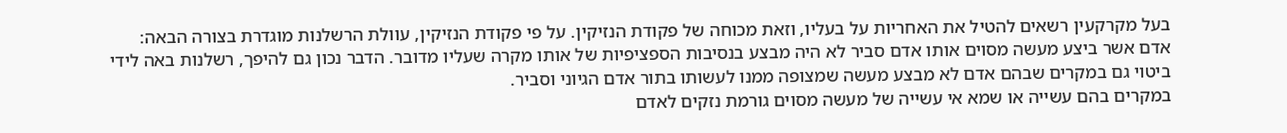בעל מקרקעין רשאים להטיל את האחריות על בעליו, וזאת מכוחה של פקודת הנזיקין. על פי פקודת הנזיקין, עוולת הרשלנות מוגדרת בצורה הבאה: אדם אשר ביצע מעשה מסוים אותו אדם סביר לא היה מבצע בנסיבות הספציפיות של אותו מקרה שעליו מדובר. הדבר נכון גם להיפך, רשלנות באה לידי ביטוי גם במקרים שבהם אדם לא מבצע מעשה שמצופה ממנו לעשותו בתור אדם הגיוני וסביר.
במקרים בהם עשייה או שמא אי עשייה של מעשה מסוים גורמת נזקים לאדם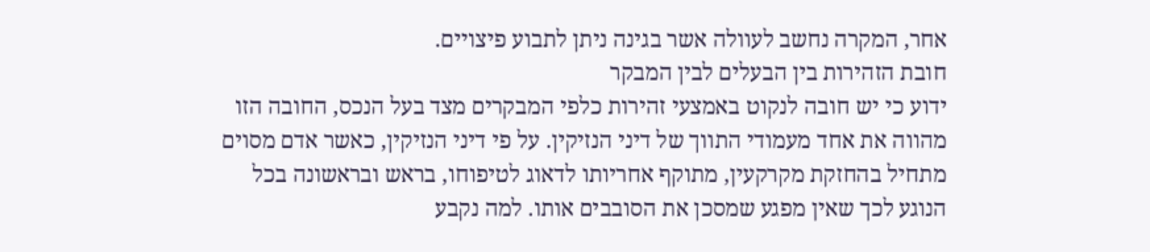אחר, המקרה נחשב לעוולה אשר בגינה ניתן לתבוע פיצויים.
חובת הזהירות בין הבעלים לבין המבקר
ידוע כי יש חובה לנקוט באמצעי זהירות כלפי המבקרים מצד בעל הנכס, החובה הזו מהווה את אחד מעמודי התווך של דיני הנזיקין. על פי דיני הנזיקין, כאשר אדם מסוים מתחיל בהחזקת מקרקעין, מתוקף אחריותו לדאוג לטיפוחו, בראש ובראשונה בכל הנוגע לכך שאין מפגע שמסכן את הסובבים אותו. למה נקבע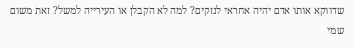שדווקא אותו אדם יהיה אחראי לנזקים? למה לא הקבלן או העירייה למשל? זאת משום שמי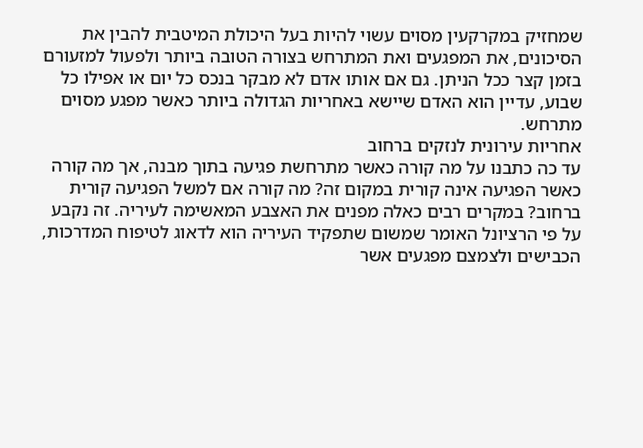שמחזיק במקרקעין מסוים עשוי להיות בעל היכולת המיטבית להבין את הסיכונים, את המפגעים ואת המתרחש בצורה הטובה ביותר ולפעול למזעורם בזמן קצר ככל הניתן. גם אם אותו אדם לא מבקר בנכס כל יום או אפילו כל שבוע, עדיין הוא האדם שיישא באחריות הגדולה ביותר כאשר מפגע מסוים מתרחש.
אחריות עירונית לנזקים ברחוב
עד כה כתבנו על מה קורה כאשר מתרחשת פגיעה בתוך מבנה, אך מה קורה כאשר הפגיעה אינה קורית במקום זה? מה קורה אם למשל הפגיעה קורית ברחוב? במקרים רבים כאלה מפנים את האצבע המאשימה לעיריה. זה נקבע על פי הרציונל האומר שמשום שתפקיד העיריה הוא לדאוג לטיפוח המדרכות, הכבישים ולצמצם מפגעים אשר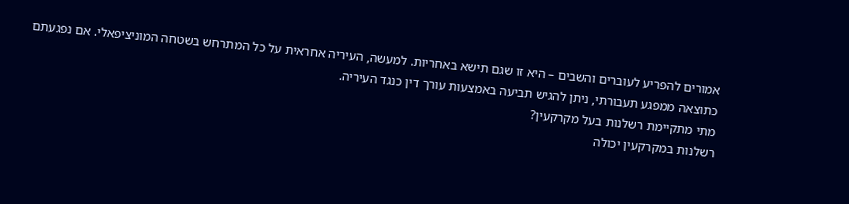אמורים להפריע לעוברים והשבים – היא זו שגם תישא באחריות. למעשה, העיריה אחראית על כל המתרחש בשטחה המוניציפאלי. אם נפגעתם כתוצאה ממפגע תעבורתי, ניתן להגיש תביעה באמצעות עורך דין כנגד העיריה.
מתי מתקיימת רשלנות בעל מקרקעין?
רשלנות במקרקעין יכולה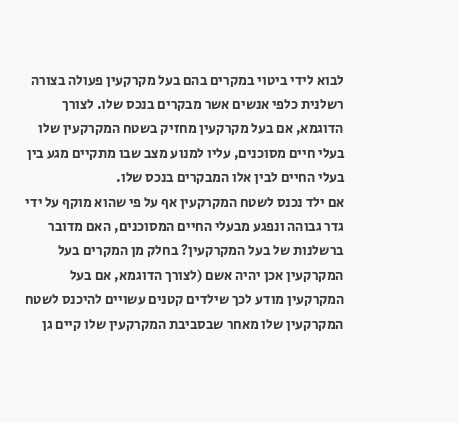לבוא לידי ביטוי במקרים בהם בעל מקרקעין פעולה בצורה רשלנית כלפי אנשים אשר מבקרים בנכס שלו. לצורך הדוגמא, אם בעל מקרקעין מחזיק בשטח המקרקעין שלו בעלי חיים מסוכנים, עליו למנוע מצב שבו מתקיים מגע בין בעלי החיים לבין אלו המבקרים בנכס שלו.
אם ילד נכנס לשטח המקרקעין אף על פי שהוא מוקף על ידי גדר גבוהה ונפגע מבעלי החיים המסוכנים, האם מדובר ברשלנות של בעל המקרקעין? בחלק מן המקרים בעל המקרקעין אכן יהיה אשם (לצורך הדוגמא, אם בעל המקרקעין מודע לכך שילדים קטנים עשויים להיכנס לשטח המקרקעין שלו מאחר שבסביבת המקרקעין שלו קיים גן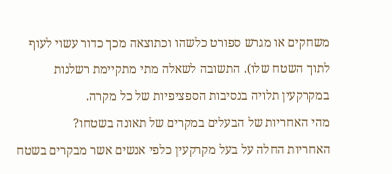משחקים או מגרש ספורט כלשהו וכתוצאה מכך כדור עשוי לעוף לתוך השטח שלו). התשובה לשאלה מתי מתקיימת רשלנות במקרקעין תלויה בנסיבות הספציפיות של כל מקרה.
מהי האחריות של הבעלים במקרים של תאונה בשטחו?
האחריות החלה על בעל מקרקעין כלפי אנשים אשר מבקרים בשטח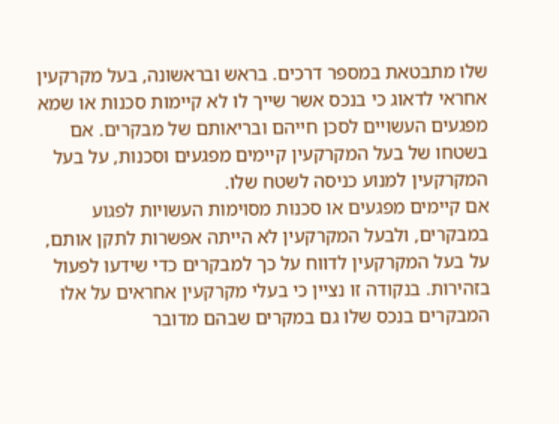שלו מתבטאת במספר דרכים. בראש ובראשונה, בעל מקרקעין אחראי לדאוג כי בנכס אשר שייך לו לא קיימות סכנות או שמא מפגעים העשויים לסכן חייהם ובריאותם של מבקרים. אם בשטחו של בעל המקרקעין קיימים מפגעים וסכנות, על בעל המקרקעין למנוע כניסה לשטח שלו.
אם קיימים מפגעים או סכנות מסוימות העשויות לפגוע במבקרים, ולבעל המקרקעין לא הייתה אפשרות לתקן אותם, על בעל המקרקעין לדווח על כך למבקרים כדי שידעו לפעול בזהירות. בנקודה זו נציין כי בעלי מקרקעין אחראים על אלו המבקרים בנכס שלו גם במקרים שבהם מדובר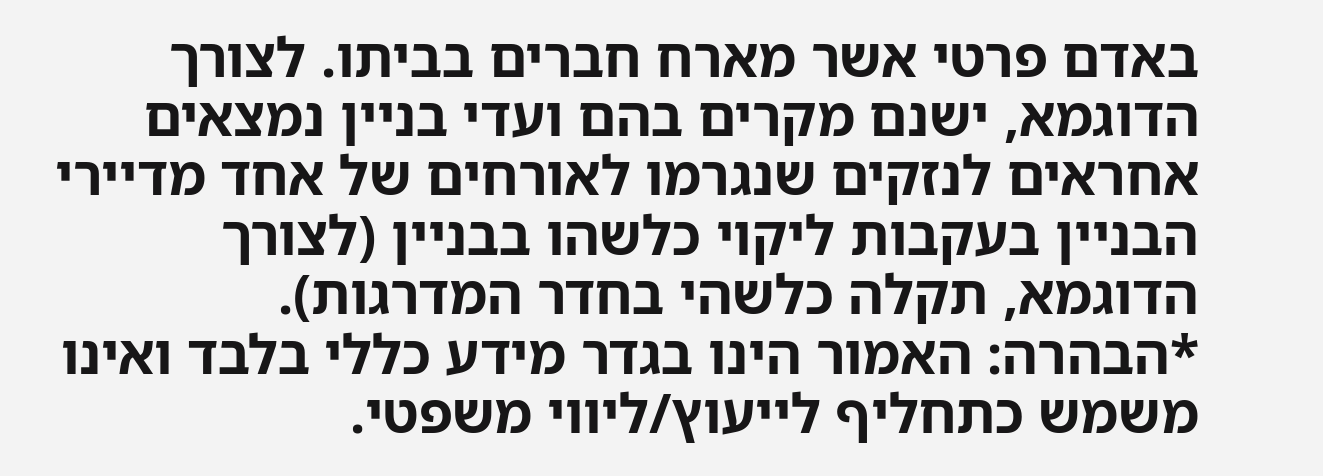באדם פרטי אשר מארח חברים בביתו. לצורך הדוגמא, ישנם מקרים בהם ועדי בניין נמצאים אחראים לנזקים שנגרמו לאורחים של אחד מדיירי הבניין בעקבות ליקוי כלשהו בבניין (לצורך הדוגמא, תקלה כלשהי בחדר המדרגות).
*הבהרה: האמור הינו בגדר מידע כללי בלבד ואינו משמש כתחליף לייעוץ/ליווי משפטי.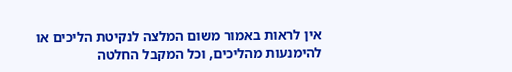אין לראות באמור משום המלצה לנקיטת הליכים או להימנעות מהליכים, וכל המקבל החלטה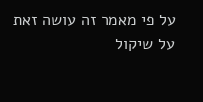על פי מאמר זה עושה זאת על שיקול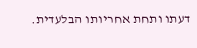דעתו ותחת אחריותו הבלעדית.